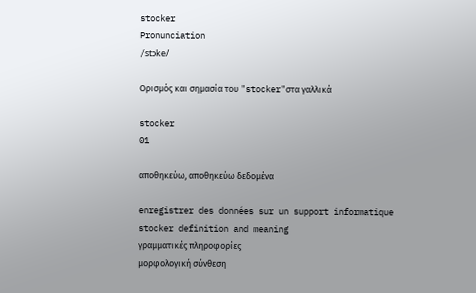stocker
Pronunciation
/stɔke/

Ορισμός και σημασία του "stocker"στα γαλλικά

stocker
01

αποθηκεύω, αποθηκεύω δεδομένα

enregistrer des données sur un support informatique
stocker definition and meaning
γραμματικές πληροφορίες
μορφολογική σύνθεση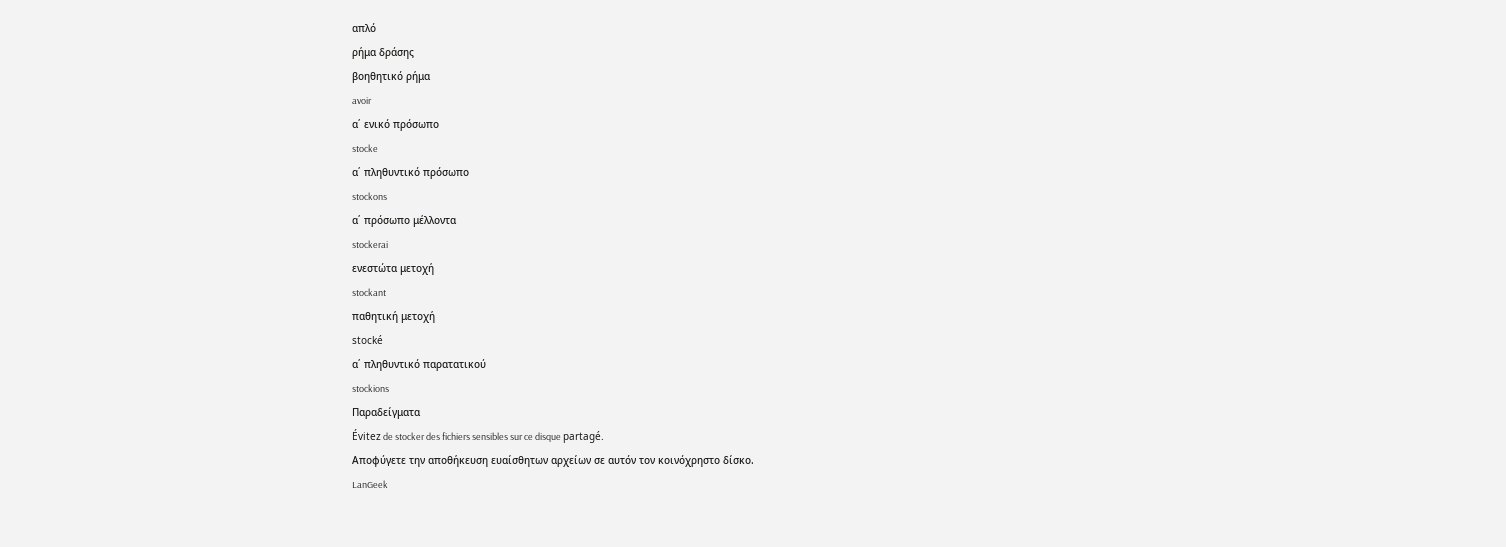απλό
ρήμα δράσης
βοηθητικό ρήμα
avoir
α΄ ενικό πρόσωπο
stocke
α΄ πληθυντικό πρόσωπο
stockons
α΄ πρόσωπο μέλλοντα
stockerai
ενεστώτα μετοχή
stockant
παθητική μετοχή
stocké
α΄ πληθυντικό παρατατικού
stockions
Παραδείγματα
Évitez de stocker des fichiers sensibles sur ce disque partagé.
Αποφύγετε την αποθήκευση ευαίσθητων αρχείων σε αυτόν τον κοινόχρηστο δίσκο.
LanGeek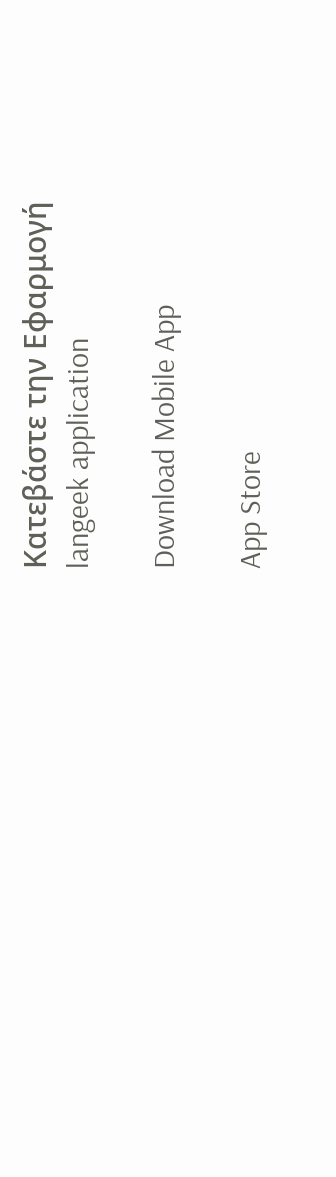Κατεβάστε την Εφαρμογή
langeek application

Download Mobile App

App Store